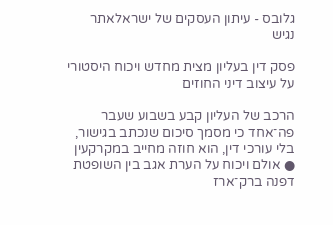גלובס - עיתון העסקים של ישראלאתר נגיש

פסק דין בעליון מצית מחדש ויכוח היסטורי על עיצוב דיני החוזים

הרכב של העליון קבע בשבוע שעבר פה־אחד כי מסמך סיכום שנכתב בגישור, בלי עורכי דין, הוא חוזה מחייב במקרקעין ● אולם ויכוח על הערת אגב בין השופטת דפנה ברק־ארז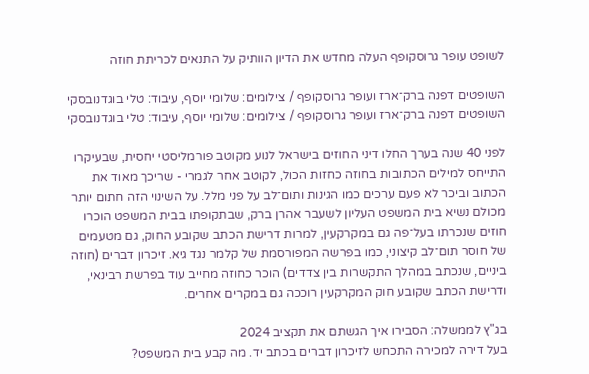לשופט עופר גרוסקופף העלה מחדש את הדיון הוותיק על התנאים לכריתת חוזה

השופטים דפנה ברק־ארז ועופר גרוסקופף / צילומים: שלומי יוסף, עיבוד: טלי בוגדנובסקי
השופטים דפנה ברק־ארז ועופר גרוסקופף / צילומים: שלומי יוסף, עיבוד: טלי בוגדנובסקי

לפני 40 שנה בערך החלו דיני החוזים בישראל לנוע מקוטב פורמליסטי יחסית, שבעיקרו התייחס למילים הכתובות בחוזה כחזות הכול, לקוטב אחר לגמרי - שריכך מאוד את הכתוב וביכר לא פעם ערכים כמו הגינות ותום־לב על פני מלל. על השינוי הזה חתום יותר מכולם נשיא בית המשפט העליון לשעבר אהרן ברק, שבתקופתו בבית המשפט הוכרו חוזים שנכרתו בעל־פה גם במקרקעין, למרות דרישת הכתב שקובע החוק, גם מטעמים של חוסר תום־לב קיצוני, כמו בפרשה המפורסמת של קלמר נגד גיא. זיכרון דברים (חוזה ביניים, שנכתב במהלך התקשרות בין צדדים) הוכר כחוזה מחייב עוד בפרשת רבינאי, ודרישת הכתב שקובע חוק המקרקעין רוככה גם במקרים אחרים.

בג"ץ לממשלה: הסבירו איך הגשתם את תקציב 2024
בעל דירה למכירה התכחש לזיכרון דברים בכתב יד. מה קבע בית המשפט?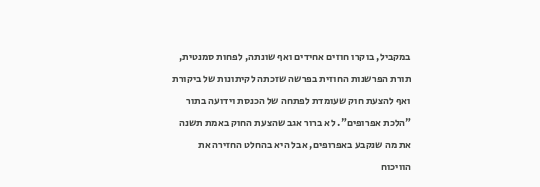במקביל, בוקרו חוזים אחידים ואף שונתה, לפחות סמנטית, תורת הפרשנות החוזית בפרשה שזכתה לקיתונות של ביקורת ואף להצעת חוק שעומדת לפתחה של הכנסת וידועה בתור "הלכת אפרופים". לא ברור אגב שהצעת החוק באמת תשנה את מה שנקבע באפרופים, אבל היא בהחלט החזירה את הוויכוח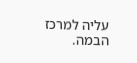עליה למרכז הבמה.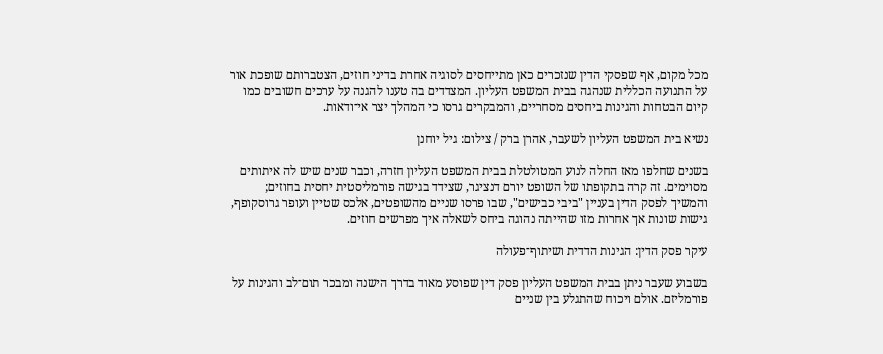מכל מקום, אף שפסקי הדין שנזכרים כאן מתייחסים לסוגיה אחרת בדיני חוזים, הצטברותם שופכת אור על התנועה הכללית שנהגה בבית המשפט העליון. המצדדים בה טענו להגנה על ערכים חשובים כמו קיום הבטחות והגינות ביחסים מסחריים, והמבקרים גרסו כי המהלך יצר אי־ודאות.

נשיא בית המשפט העליון לשעבר, אהרן ברק / צילום: גיל יוחנן

בשנים שחלפו מאז החלה לנוע המטולטלת בבית המשפט העליון חזרה, וכבר שנים שיש לה איתותים מסוימים. זה קרה בתקופתו של השופט יורם דנציגר, שצידד בגישה פורמליסטית יחסית בחוזים; והמשיך לפסק הדין בעניין "ביבי כבישים", שבו פרסו שניים מהשופטים, אלכס שטיין ועופר גרוסקופף, גישות שונות אך אחרות מזו שהייתה נהוגה ביחס לשאלה איך מפרשים חוזים.

עיקר פסק הדין: הגינות הדדית ושיתוף־פעולה

בשבוע שעבר ניתן בבית המשפט העליון פסק דין שפוסע מאוד בדרך הישנה ומבכר תום־לב והגינות על פורמליזם. אולם ויכוח שהתגלע בין שניים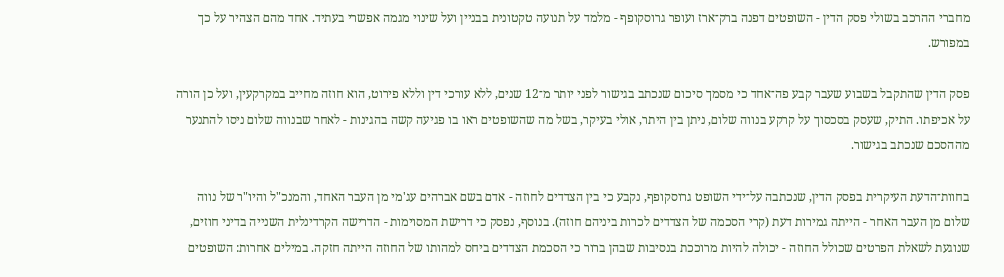מחברי ההרכב בשולי פסק הדין - השופטים דפנה ברק־ארז ועופר גרוסקופף - מלמד על תנועה טקטונית בבניין ועל שינוי מגמה אפשרי בעתיד. אחד מהם הצהיר על כך במפורש.

פסק הדין שהתקבל בשבוע שעבר קבע פה־אחד כי מסמך סיכום שנכתב בגישור לפני יותר מ־12 שנים, ללא עורכי דין וללא פירוט, הוא חוזה מחייב במקרקעין, ועל כן הורה על אכיפתו. התיק, שעסק בסכסוך על קרקע בנווה שלום, ניתן בין היתר, אולי בעיקר, בשל מה שהשופטים ראו בו פגיעה קשה בהגינות - לאחר שבנווה שלום ניסו להתנער מההסכם שנכתב בגישור.

בחוות־הדעת העיקרית בפסק הדין, שנכתבה על־ידי השופט גרוסקופף, נקבע כי בין הצדדים לחוזה - אדם בשם אברהים עג'מי מן העבר האחד, והמנכ"ל והיו"ר של נווה שלום מן העבר האחר - הייתה גמירות דעת (קרי הסכמה של הצדדים לכרות ביניהם חוזה). בנוסף, נפסק כי דרישת המסוימות - הדרישה הקרדינלית השנייה בדיני חוזים, שנוגעת לשאלת הפרטים שכולל החוזה - יכולה להיות מרוככת בנסיבות שבהן ברור כי הסכמת הצדדים ביחס למהותו של החוזה הייתה חזקה. במילים אחרות: השופטים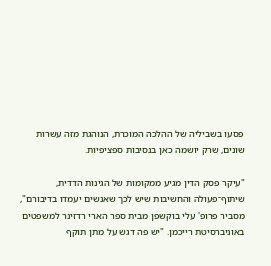פסעו בשביליה של ההלכה המוכרת, הנוהגת מזה עשרות שונים, שרק יושמה כאן בנסיבות ספציפיות.

"עיקר פסק הדין מגיע ממקומות של הגינות הדדית, שיתוף־פעולה והחשיבות שיש לכך שאנשים יעמדו בדיבורם", מסביר פרופ' עלי בוקשפן מבית ספר הארי רדזינר למשפטים באוניברסיטת רייכמן. "יש פה דגש על מתן תוקף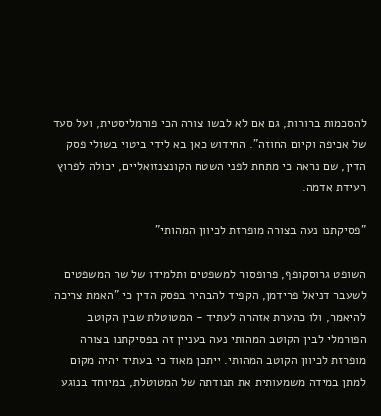להסכמות ברורות, גם אם לא לבשו צורה הכי פורמליסטית, ועל סעד של אכיפה וקיום החוזה". החידוש כאן בא לידי ביטוי בשולי פסק הדין, שם נראה כי מתחת לפני השטח הקונצנזואליים, יכולה לפרוץ רעידת אדמה.

"פסיקתנו נעה בצורה מופרזת לכיוון המהותי"

השופט גרוסקופף, פרופסור למשפטים ותלמידו של שר המשפטים לשעבר דניאל פרידמן, הקפיד להבהיר בפסק הדין כי "האמת צריכה להיאמר, ולו כהערת אזהרה לעתיד - המטוטלת שבין הקוטב הפורמלי לבין הקוטב המהותי נעה בעניין זה בפסיקתנו בצורה מופרזת לכיוון הקוטב המהותי. ייתכן מאוד כי בעתיד יהיה מקום למתן במידה משמעותית את תנודתה של המטוטלת, במיוחד בנוגע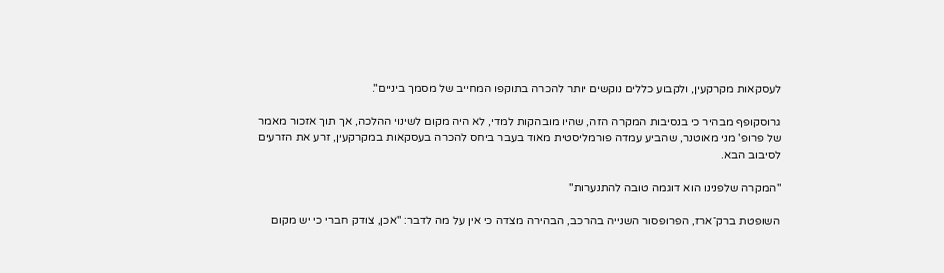לעסקאות מקרקעין, ולקבוע כללים נוקשים יותר להכרה בתוקפו המחייב של מסמך ביניים".

גרוסקופף מבהיר כי בנסיבות המקרה הזה, שהיו מובהקות למדי, לא היה מקום לשינוי ההלכה, אך תוך אזכור מאמר של פרופ' מני מאוטנר, שהביע עמדה פורמליסטית מאוד בעבר ביחס להכרה בעסקאות במקרקעין, זרע את הזרעים לסיבוב הבא.

"המקרה שלפנינו הוא דוגמה טובה להתנערות"

השופטת ברק־ארז, הפרופסור השנייה בהרכב, הבהירה מצדה כי אין על מה לדבר: "אכן, צודק חברי כי יש מקום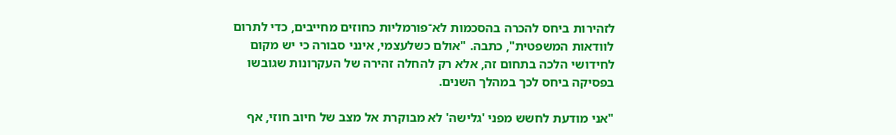לזהירות ביחס להכרה בהסכמות לא־פורמליות כחוזים מחייבים, כדי לתרום לוודאות המשפטית", כתבה. "אולם כשלעצמי, אינני סבורה כי יש מקום לחידושי הלכה בתחום זה, אלא רק להחלה זהירה של העקרונות שגובשו בפסיקה ביחס לכך במהלך השנים.

"אני מודעת לחשש מפני 'גלישה' לא מבוקרת אל מצב של חיוב חוזי, אף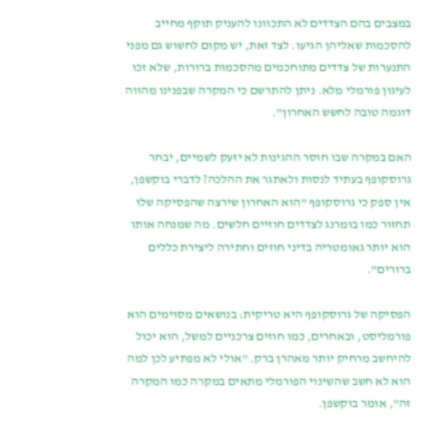במצבים בהם הצדדים לא התכוונו להעניק תוקף מחייב להסכמות שאליהן הגיעו. לצד זאת, יש מקום לחשוש גם מפני התנערות של צדדים מתוחכמים מהסכמות ברורות, שלא זכו לעיגון פורמלי מלא. ניתן להתרשם כי המקרה שבפנינו מהווה דוגמה טובה לחשש האחרון".

האם במקרה שבו חוסר ההגינות לא יזעק לשמיים, יבחר גרוסקופף בעתיד לנסות ולאתגר את ההלכה? לדברי בוקשפן, אין ספק כי גרוסקופף "הוא האחרון שירצה שהפסיקה שלו תחזור כמו בומרנג לצדדים חוזיים חלשים. מה שמנחה אותו הוא יותר גאומטריה בדיני חוזים וחתירה ליצירת כללים ברורים".

הפסיקה של גרוסקופף היא טריקית: בנושאים מסוימים הוא פורמליסט, ובאחרים, כמו חוזים צרכניים למשל, הוא יכול להיחשב מרחיק יותר מאהרן ברק. "אולי לא מפתיע לכן למה הוא לא חשב שהשינוי הפורמלי מתאים במקרה כמו המקרה זה", אומר בוקשפן.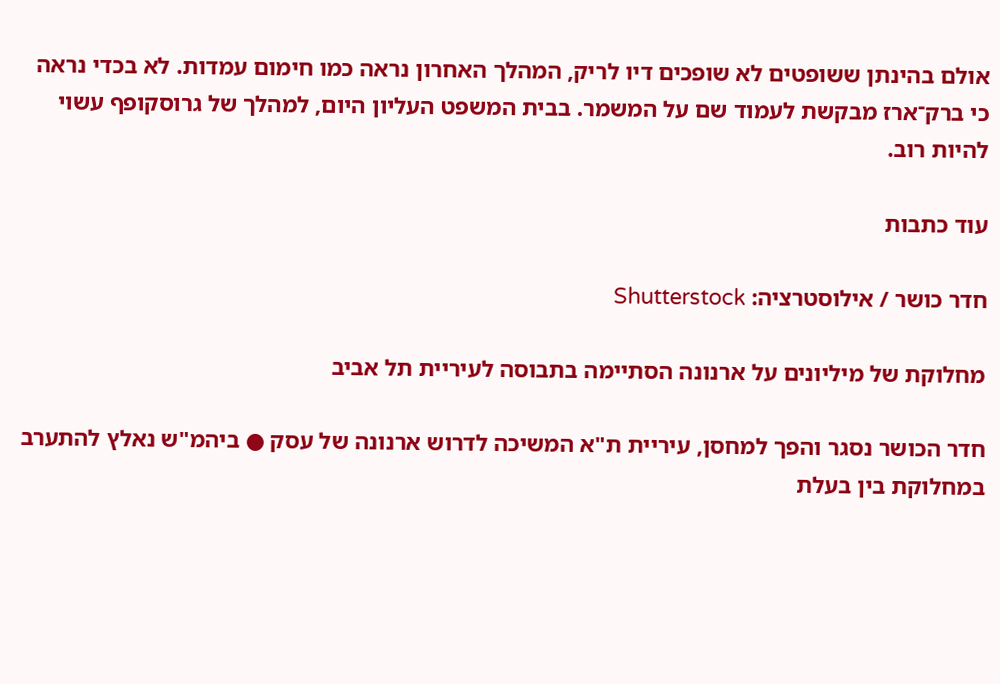אולם בהינתן ששופטים לא שופכים דיו לריק, המהלך האחרון נראה כמו חימום עמדות. לא בכדי נראה כי ברק־ארז מבקשת לעמוד שם על המשמר. בבית המשפט העליון היום, למהלך של גרוסקופף עשוי להיות רוב.

עוד כתבות

חדר כושר / אילוסטרציה: Shutterstock

מחלוקת של מיליונים על ארנונה הסתיימה בתבוסה לעיריית תל אביב

חדר הכושר נסגר והפך למחסן, עיריית ת"א המשיכה לדרוש ארנונה של עסק ● ביהמ"ש נאלץ להתערב במחלוקת בין בעלת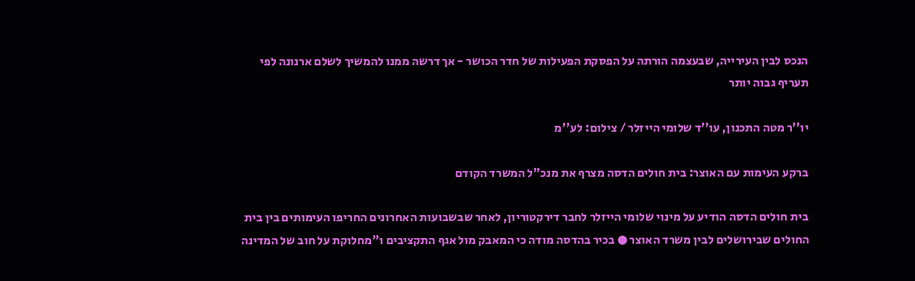הנכס לבין העירייה, שבעצמה הורתה על הפסקת הפעילות של חדר הכושר - אך דרשה ממנו להמשיך לשלם ארנונה לפי תעריף גבוה יותר

יו''ר מטה התכנון, עו''ד שלומי הייזלר / צילום: לע''מ

ברקע העימות עם האוצר: בית חולים הדסה מצרף את מנכ"ל המשרד הקודם

בית חולים הדסה הודיע על מינוי שלומי הייזלר לחבר דירקטוריון, לאחר שבשבועות האחרונים החריפו העימותים בין בית החולים שבירושלים לבין משרד האוצר ● בכיר בהדסה מודה כי המאבק מול אגף התקציבים ו"מחלוקת על חוב של המדינה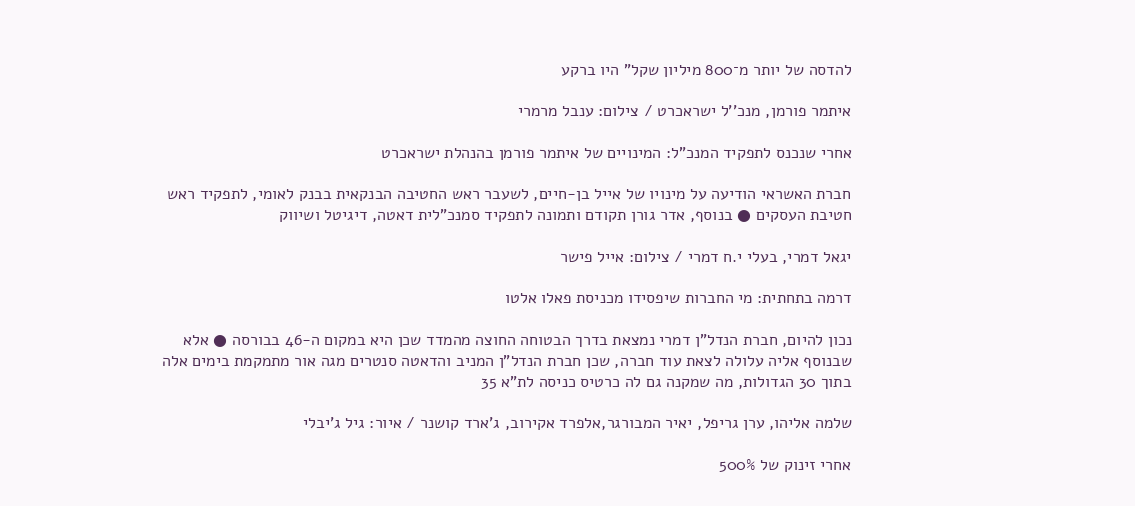להדסה של יותר מ־800 מיליון שקל" היו ברקע

איתמר פורמן, מנכ''ל ישראכרט / צילום: ענבל מרמרי

אחרי שנכנס לתפקיד המנכ"ל: המינויים של איתמר פורמן בהנהלת ישראכרט

חברת האשראי הודיעה על מינויו של אייל בן-חיים, לשעבר ראש החטיבה הבנקאית בבנק לאומי, לתפקיד ראש חטיבת העסקים ● בנוסף, אדר גורן תקודם ותמונה לתפקיד סמנכ"לית דאטה, דיגיטל ושיווק

יגאל דמרי, בעלי י.ח דמרי / צילום: אייל פישר

דרמה בתחתית: מי החברות שיפסידו מכניסת פאלו אלטו

נכון להיום, חברת הנדל"ן דמרי נמצאת בדרך הבטוחה החוצה מהמדד שכן היא במקום ה-46 בבורסה ● אלא שבנוסף אליה עלולה לצאת עוד חברה, שכן חברת הנדל"ן המניב והדאטה סנטרים מגה אור מתמקמת בימים אלה בתוך 30 הגדולות, מה שמקנה גם לה כרטיס כניסה לת"א 35

שלמה אליהו, ערן גריפל, יאיר המבורגר,אלפרד אקירוב, ג'ארד קושנר / איור: גיל ג'יבלי

אחרי זינוק של 500%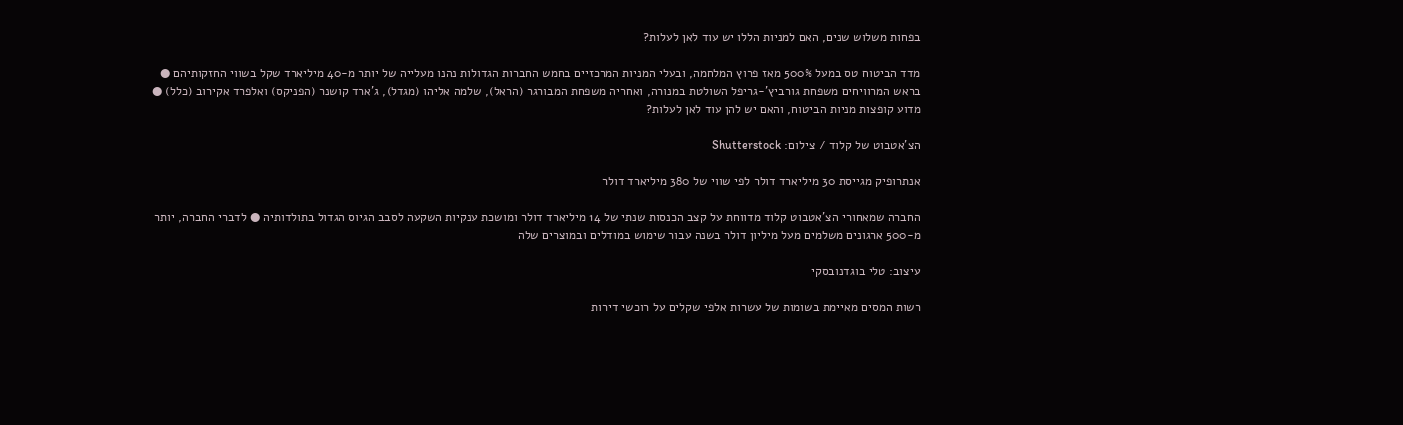בפחות משלוש שנים, האם למניות הללו יש עוד לאן לעלות?

מדד הביטוח טס במעל 500% מאז פרוץ המלחמה, ובעלי המניות המרכזיים בחמש החברות הגדולות נהנו מעלייה של יותר מ-40 מיליארד שקל בשווי החזקותיהם ● בראש המרוויחים משפחת גורביץ'-גריפל השולטת במנורה, ואחריה משפחת המבורגר (הראל), שלמה אליהו (מגדל), ג'ארד קושנר (הפניקס) ואלפרד אקירוב (כלל) ● מדוע קופצות מניות הביטוח, והאם יש להן עוד לאן לעלות?

הצ'אטבוט של קלוד / צילום: Shutterstock

אנתרופיק מגייסת 30 מיליארד דולר לפי שווי של 380 מיליארד דולר

החברה שמאחורי הצ'אטבוט קלוד מדווחת על קצב הכנסות שנתי של 14 מיליארד דולר ומושכת ענקיות השקעה לסבב הגיוס הגדול בתולדותיה ● לדברי החברה, יותר מ-500 ארגונים משלמים מעל מיליון דולר בשנה עבור שימוש במודלים ובמוצרים שלה

עיצוב: טלי בוגדנובסקי

רשות המסים מאיימת בשומות של עשרות אלפי שקלים על רוכשי דירות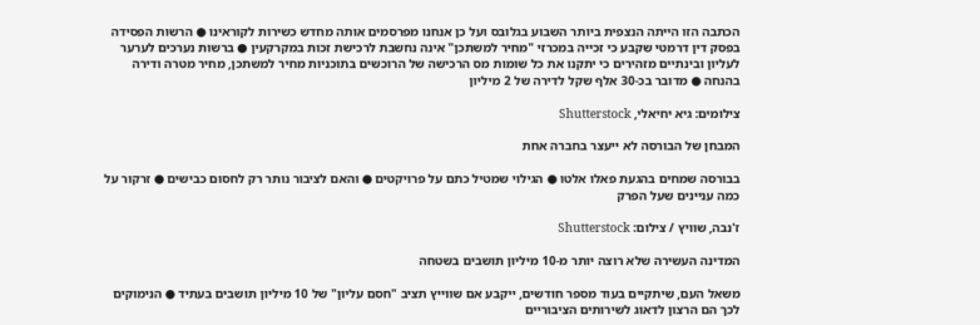הכתבה הזו הייתה הנצפית ביותר השבוע בגלובס ועל כן אנחנו מפרסמים אותה מחדש כשירות לקוראינו ● הרשות הפסידה בפסק דין דרמטי שקבע כי זכייה במכרזי "מחיר למשתכן" אינה נחשבת לרכישת זכות במקרקעין ● ברשות נערכים לערער לעליון ובינתיים מזהירים כי יתקנו את כל שומות מס הרכישה של הרוכשים בתוכניות מחיר למשתכן, מחיר מטרה ודירה בהנחה ● מדובר בכ-30 אלף שקל לדירה של 2 מיליון

צילומים: גיא יחיאלי, Shutterstock

המבחן של הבורסה לא ייעצר בחברה אחת

בבורסה שמחים בהגעת פאלו אלטו ● הגילוי שמטיל כתם על פרויקטים ● והאם לציבור נותר רק לחסום כבישים ● זרקור על כמה עניינים שעל הפרק

ז'נבה, שוויץ / צילום: Shutterstock

המדינה העשירה שלא רוצה יותר מ-10 מיליון תושבים בשטחה

משאל העם, שיתקיים בעוד מספר חודשים, ייקבע אם שווייץ תציב "חסם עליון" של 10 מיליון תושבים בעתיד ● הנימוקים לכך הם הרצון לדאוג לשירותים הציבוריים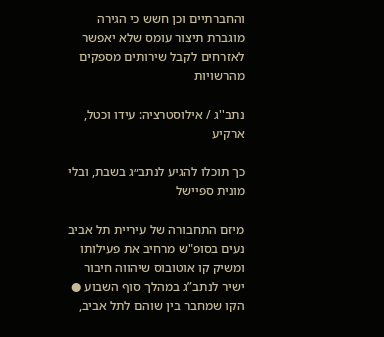והחברתיים וכן חשש כי הגירה מוגברת תיצור עומס שלא יאפשר לאזרחים לקבל שירותים מספקים מהרשויות

נתב''ג / אילוסטרציה: עידו וכטל, ארקיע

כך תוכלו להגיע לנתב״ג בשבת, ובלי מונית ספיישל

מיזם התחבורה של עיריית תל אביב נעים בסופ"ש מרחיב את פעילותו ומשיק קו אוטובוס שיהווה חיבור ישיר לנתב”ג במהלך סוף השבוע ● הקו שמחבר בין שוהם לתל אביב,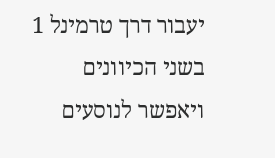יעבור דרך טרמינל 1 בשני הכיוונים ויאפשר לנוסעים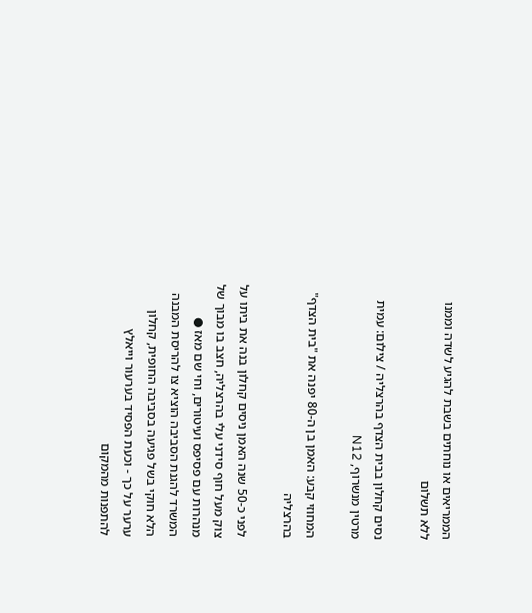הממריאים או נוחתים בשבת להגיע לשדה וממנו ללא תשלום

נסים קחלון בבית הצדף בהרצליה / צילום: עמית מרטין מנשרוף, N12

המחוזי קבע: האמן בן ה-80 יפנה את "בית הצדף" בהרצליה

לפני כ-50 שנה האמן ניסים קחלון בנה את ביתו על צוק מעל חוף סידני עלי בהרצליה, חצב בו מבוך של מנהרות עם פסיפס ועיטורים, וחי שם מאז ● המשרד להגנת הסביבה הוציא צו להריסת המבנה הלא חוקי בשל פגיעה בסביבה החופית, קחלון ערער על כך - וכעת הפסיד בערעור וייאלץ להתפנות מהמקום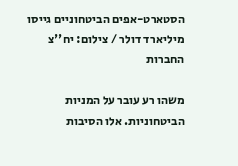הסטארט-אפים הביטחוניים גייסו מיליארד דולר / צילום: יח''צ החברות

משהו רע עובר על המניות הביטחוניות. אלו הסיבות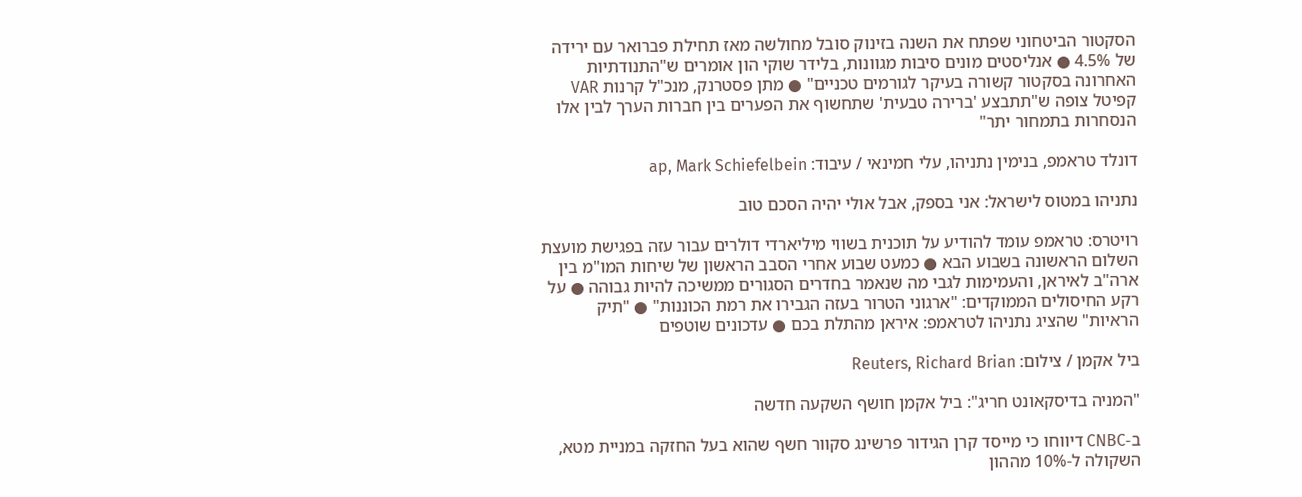הסקטור הביטחוני שפתח את השנה בזינוק סובל מחולשה מאז תחילת פברואר עם ירידה של 4.5% ● אנליסטים מונים סיבות מגוונות, בלידר שוקי הון אומרים ש"התנודתיות האחרונה בסקטור קשורה בעיקר לגורמים טכניים" ● מתן פסטרנק, מנכ"ל קרנות VAR קפיטל צופה ש"תתבצע 'ברירה טבעית' שתחשוף את הפערים בין חברות הערך לבין אלו הנסחרות בתמחור יתר"

דונלד טראמפ, בנימין נתניהו, עלי חמינאי / עיבוד: ap, Mark Schiefelbein

נתניהו במטוס לישראל: אני בספק, אבל אולי יהיה הסכם טוב

רויטרס: טראמפ עומד להודיע על תוכנית בשווי מיליארדי דולרים עבור עזה בפגישת מועצת השלום הראשונה בשבוע הבא ● כמעט שבוע אחרי הסבב הראשון של שיחות המו"מ בין ארה"ב לאיראן, והעמימות לגבי מה שנאמר בחדרים הסגורים ממשיכה להיות גבוהה ● על רקע החיסולים הממוקדים: "ארגוני הטרור בעזה הגבירו את רמת הכוננות" ● "תיק הראיות" שהציג נתניהו לטראמפ: איראן מהתלת בכם ● עדכונים שוטפים

ביל אקמן / צילום: Reuters, Richard Brian

"המניה בדיסקאונט חריג": ביל אקמן חושף השקעה חדשה

ב-CNBC דיווחו כי מייסד קרן הגידור פרשינג סקוור חשף שהוא בעל החזקה במניית מטא, השקולה ל-10% מההון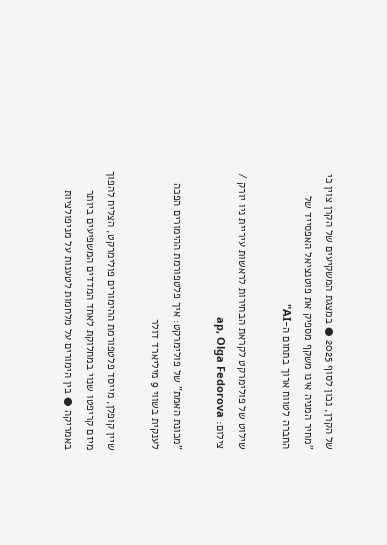של הקרן, נכון לסוף 2025 ● במצגת המשקיעים של הקרן צוין כי "מחיר המניה אינו משקף מספיק את פוטנציאל האפסייד של החברה לטווח ארוך בתחום ה-AI"

שילוט של פולימרקט לקראת הבחירות לראשות עיריית ניו יורק / צילום: ap, Olga Fedorova

"מכונת האמת" של פולימרקט: איך פלטפורמת ההימורים הפכה לענקית בשווי 9 מיליארד דולר

שיין קופלן, מייסד פלטפורמת ההימורים פולימרקט, הצליח להפוך מיזם קריפטו שנוי במחלוקת לאחד המדדים המשפיעים ביותר באמריקה ● בין הימורים על מלחמות לטענות על מניפולציות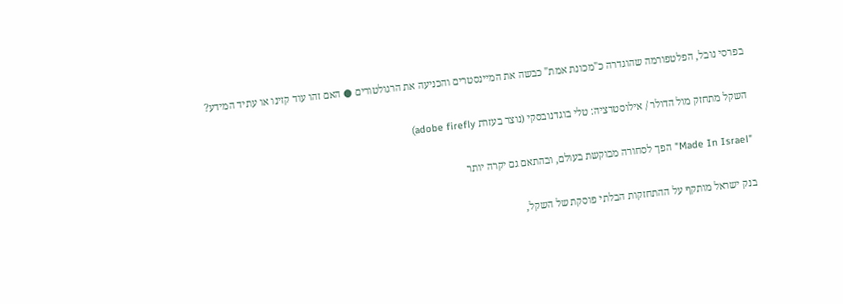בפרסי נובל, הפלטפורמה שהוגדרה כ"מכונת אמת" כבשה את המיינסטרים והכניעה את הרגולטורים ● האם זהו עוד קזינו או עתיד המידע?

השקל מתחזק מול הדולר / אילוסטרציה: טלי בוגדנובסקי (נוצר בעזרת adobe firefly)

"Made In Israel" הפך לסחורה מבוקשת בעולם, ובהתאם גם יקרה יותר

בנק ישראל מותקף על ההתחזקות הבלתי פוסקת של השקל,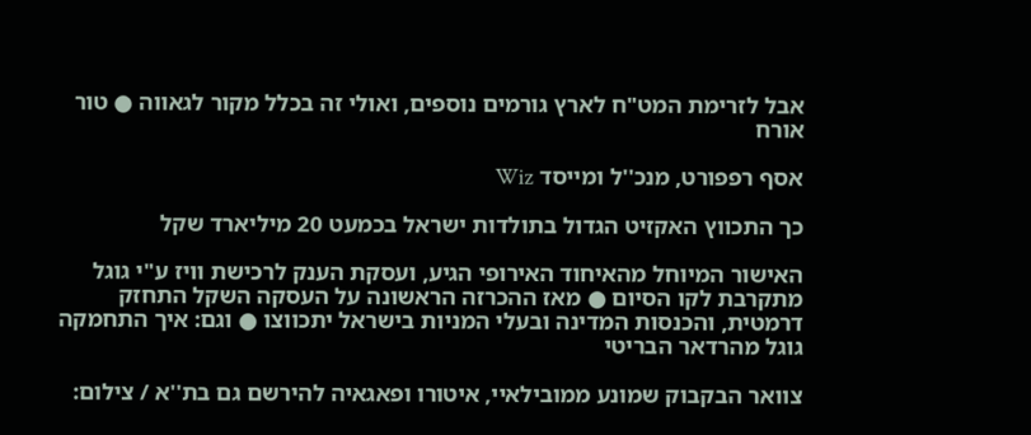אבל לזרימת המט"ח לארץ גורמים נוספים, ואולי זה בכלל מקור לגאווה ● טור אורח

אסף רפפורט, מנכ''ל ומייסד Wiz

כך התכווץ האקזיט הגדול בתולדות ישראל בכמעט 20 מיליארד שקל

האישור המיוחל מהאיחוד האירופי הגיע, ועסקת הענק לרכישת וויז ע"י גוגל מתקרבת לקו הסיום ● מאז ההכרזה הראשונה על העסקה השקל התחזק דרמטית, והכנסות המדינה ובעלי המניות בישראל יתכווצו ● וגם: איך התחמקה גוגל מהרדאר הבריטי

צוואר הבקבוק שמונע ממובילאיי, איטורו ופאגאיה להירשם גם בת''א / צילום: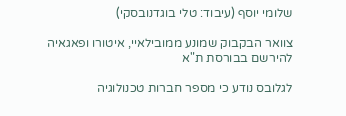שלומי יוסף (עיבוד: טלי בוגדנובסקי)

צוואר הבקבוק שמונע ממובילאיי, איטורו ופאגאיה להירשם בבורסת ת"א

לגלובס נודע כי מספר חברות טכנולוגיה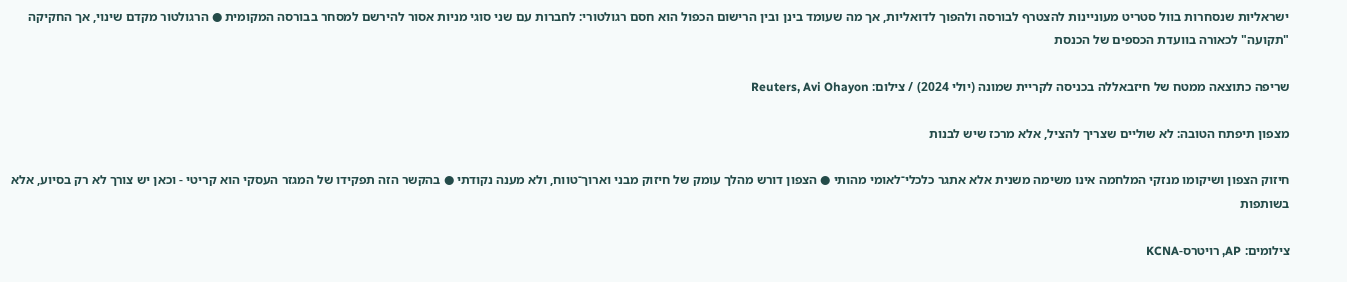ישראליות שנסחרות בוול סטריט מעוניינות להצטרף לבורסה ולהפוך לדואליות, אך מה שעומד בינן ובין הרישום הכפול הוא חסם רגולטורי: לחברות עם שני סוגי מניות אסור להירשם למסחר בבורסה המקומית ● הרגולטור מקדם שינוי, אך החקיקה "תקועה" לכאורה בוועדת הכספים של הכנסת

שריפה כתוצאה ממטח של חיזבאללה בכניסה לקריית שמונה (יולי 2024) / צילום: Reuters, Avi Ohayon

מצפון תיפתח הטובה: לא שוליים שצריך להציל, אלא מרכז שיש לבנות

חיזוק הצפון ושיקומו מנזקי המלחמה אינו משימה משנית אלא אתגר כלכלי־לאומי מהותי ● הצפון דורש מהלך עומק של חיזוק מבני וארוך־טווח, ולא מענה נקודתי ● בהקשר הזה תפקידו של המגזר העסקי הוא קריטי - וכאן יש צורך לא רק בסיוע, אלא בשותפות

צילומים: AP, רויטרס-KCNA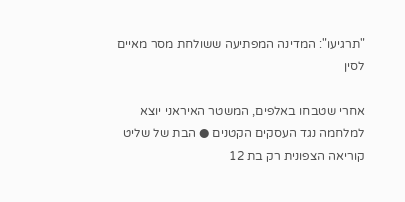"תרגיעו": המדינה המפתיעה ששולחת מסר מאיים לסין

אחרי שטבחו באלפים, המשטר האיראני יוצא למלחמה נגד העסקים הקטנים ● הבת של שליט קוריאה הצפונית רק בת 12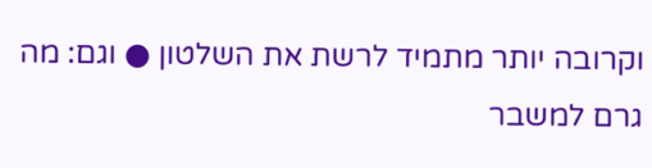וקרובה יותר מתמיד לרשת את השלטון ● וגם: מה גרם למשבר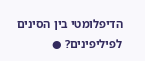הדיפלומטי בין הסינים לפיליפינים? ●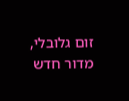זום גלובלי, מדור חדש